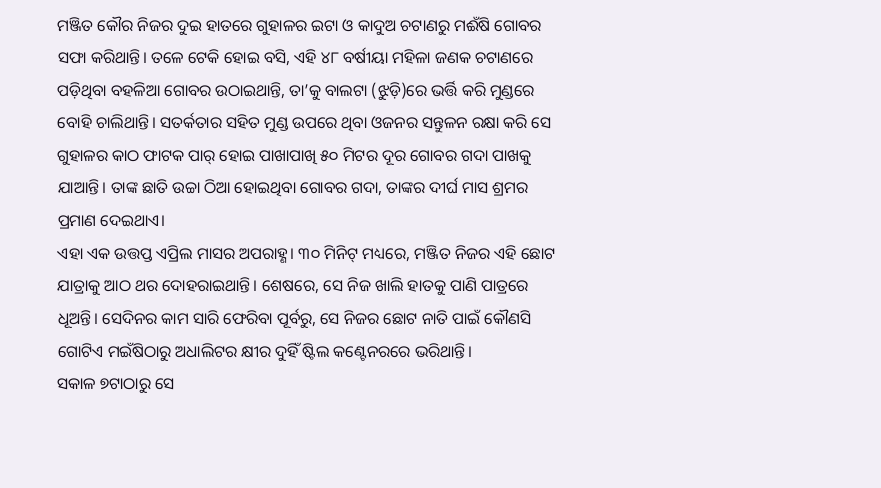ମଞ୍ଜିତ କୌର ନିଜର ଦୁଇ ହାତରେ ଗୁହାଳର ଇଟା ଓ କାଦୁଅ ଚଟାଣରୁ ମଈଁଷି ଗୋବର ସଫା କରିଥାନ୍ତି। ତଳେ ଟେକି ହୋଇ ବସି, ଏହି ୪୮ ବର୍ଷୀୟା ମହିଳା ଜଣକ ଚଟାଣରେ ପଡ଼ିଥିବା ବହଳିଆ ଗୋବର ଉଠାଇଥାନ୍ତି, ତା’କୁ ବାଲଟା (ଝୁଡ଼ି)ରେ ଭର୍ତ୍ତି କରି ମୁଣ୍ଡରେ ବୋହି ଚାଲିଥାନ୍ତି। ସତର୍କତାର ସହିତ ମୁଣ୍ଡ ଉପରେ ଥିବା ଓଜନର ସନ୍ତୁଳନ ରକ୍ଷା କରି ସେ ଗୁହାଳର କାଠ ଫାଟକ ପାର୍ ହୋଇ ପାଖାପାଖି ୫୦ ମିଟର ଦୂର ଗୋବର ଗଦା ପାଖକୁ ଯାଆନ୍ତି। ତାଙ୍କ ଛାତି ଉଚ୍ଚା ଠିଆ ହୋଇଥିବା ଗୋବର ଗଦା, ତାଙ୍କର ଦୀର୍ଘ ମାସ ଶ୍ରମର ପ୍ରମାଣ ଦେଇଥାଏ।
ଏହା ଏକ ଉତ୍ତପ୍ତ ଏପ୍ରିଲ ମାସର ଅପରାହ୍ଣ। ୩୦ ମିନିଟ୍ ମଧ୍ୟରେ, ମଞ୍ଜିତ ନିଜର ଏହି ଛୋଟ ଯାତ୍ରାକୁ ଆଠ ଥର ଦୋହରାଇଥାନ୍ତି। ଶେଷରେ, ସେ ନିଜ ଖାଲି ହାତକୁ ପାଣି ପାତ୍ରରେ ଧୂଅନ୍ତି। ସେଦିନର କାମ ସାରି ଫେରିବା ପୂର୍ବରୁ, ସେ ନିଜର ଛୋଟ ନାତି ପାଇଁ କୌଣସି ଗୋଟିଏ ମଇଁଷିଠାରୁ ଅଧାଲିଟର କ୍ଷୀର ଦୁହିଁ ଷ୍ଟିଲ କଣ୍ଟେନରରେ ଭରିଥାନ୍ତି।
ସକାଳ ୭ଟାଠାରୁ ସେ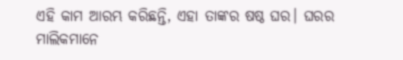ଏହି କାମ ଆରମ୍ଭ କରିଛନ୍ତି, ଏହା ତାଙ୍କର ଷଷ୍ଠ ଘର। ଘରର ମାଲିକମାନେ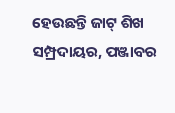ହେଉଛନ୍ତି ଜାଟ୍ ଶିଖ ସମ୍ପ୍ରଦାୟର, ପଞ୍ଜାବର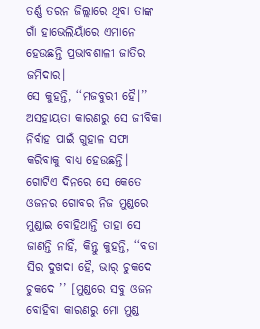ତର୍ଣ୍ଣ ତରନ ଜିଲ୍ଲାରେ ଥିବା ତାଙ୍କ ଗାଁ ହାଭେଲିୟାଁରେ ଏମାନେ ହେଉଛନ୍ତି ପ୍ରଭାବଶାଳୀ ଜାତିର ଜମିଦାର।
ସେ କୁହନ୍ତି, ‘‘ମଜବୁରୀ ହୈ।’’ ଅସହାୟତା କାରଣରୁ ସେ ଜୀବିକା ନିର୍ବାହ ପାଇଁ ଗୁହାଳ ସଫା କରିବାକୁ ବାଧ୍ୟ ହେଉଛନ୍ତି। ଗୋଟିଏ ଦିନରେ ସେ କେତେ ଓଜନର ଗୋବର ନିଜ ମୁଣ୍ଡରେ ମୁଣ୍ଡାଇ ବୋହିଥାନ୍ତି ତାହା ସେ ଜାଣନ୍ତି ନାହିଁ, କିନ୍ତୁ କୁହନ୍ତି, ‘‘ବଡା ସିର ଦୁଖଦା ହୈ, ଭାର୍ ଚୁକଦେ ଚୁକଦେ ’’ [ମୁଣ୍ଡରେ ସବୁ ଓଜନ ବୋହିବା କାରଣରୁ ମୋ ମୁଣ୍ଡ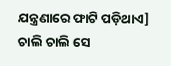ଯନ୍ତ୍ରଣାରେ ଫାଟି ପଡ଼ିଥାଏ]
ଚାଲି ଚାଲି ସେ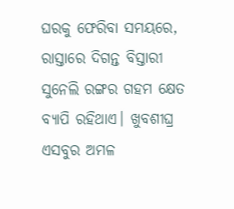ଘରକୁ ଫେରିବା ସମୟରେ, ରାସ୍ତାରେ ଦିଗନ୍ତ ବିସ୍ତାରୀ ସୁନେଲି ରଙ୍ଗର ଗହମ କ୍ଷେତ ବ୍ୟାପି ରହିଥାଏ। ଖୁବଶୀଘ୍ର ଏସବୁର ଅମଳ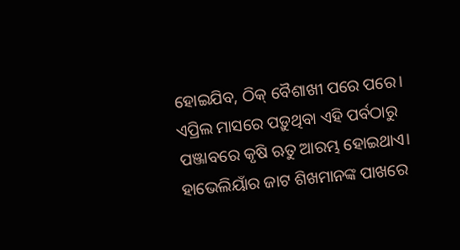ହୋଇଯିବ, ଠିକ୍ ବୈଶାଖୀ ପରେ ପରେ। ଏପ୍ରିଲ ମାସରେ ପଡ଼ୁଥିବା ଏହି ପର୍ବଠାରୁ ପଞ୍ଜାବରେ କୃଷି ଋତୁ ଆରମ୍ଭ ହୋଇଥାଏ। ହାଭେଲିୟାଁର ଜାଟ ଶିଖମାନଙ୍କ ପାଖରେ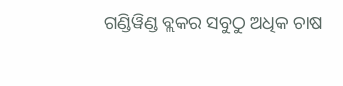ଗଣ୍ଡିୱିଣ୍ଡ ବ୍ଲକର ସବୁଠୁ ଅଧିକ ଚାଷ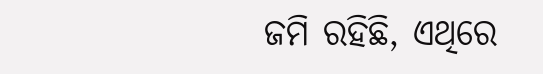ଜମି ରହିଛି, ଏଥିରେ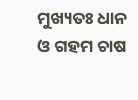ମୁଖ୍ୟତଃ ଧାନ ଓ ଗହମ ଚାଷ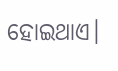ହୋଇଥାଏ।